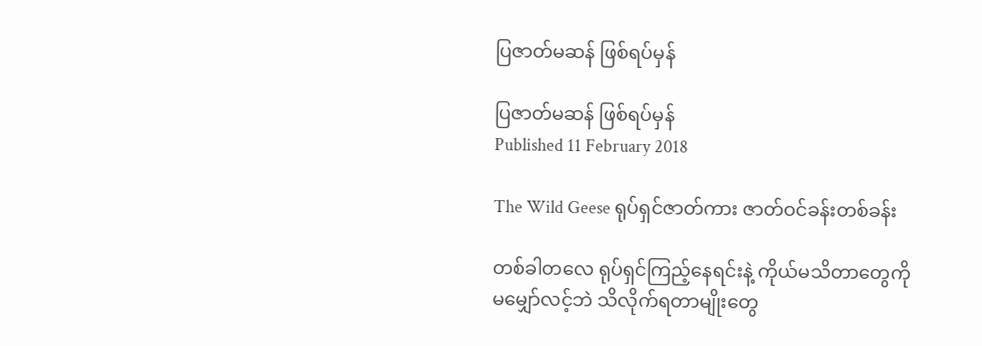ပြဇာတ်မဆန် ဖြစ်ရပ်မှန်

ပြဇာတ်မဆန် ဖြစ်ရပ်မှန်
Published 11 February 2018

The Wild Geese ရုပ်ရှင်ဇာတ်ကား ဇာတ်ဝင်ခန်းတစ်ခန်း

တစ်ခါတလေ ရုပ်ရှင်ကြည့်နေရင်းနဲ့ ကိုယ်မသိတာတွေကို မမျှော်လင့်ဘဲ သိလိုက်ရတာမျိုးတွေ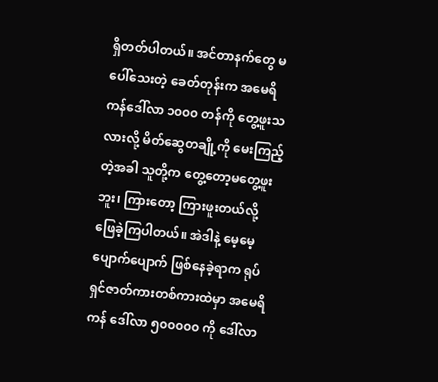ရှိတတ်ပါတယ်။ အင်တာနက်တွေ မပေါ်သေးတဲ့ ခေတ်တုန်းက အမေရိကန်ဒေါ်လာ ၁၀၀၀ တန်ကို တွေ့ဖူးသလားလို့ မိတ်ဆွေတချို့ကို မေးကြည့်တဲ့အခါ သူတို့က တွေ့တော့မတွေ့ဖူးဘူး၊ ကြားတော့ ကြားဖူးတယ်လို့ ဖြေခဲ့ကြပါတယ်။ အဲဒါနဲ့ မေ့မေ့ပျောက်ပျောက် ဖြစ်နေခဲ့ရာက ရုပ်ရှင်ဇာတ်ကားတစ်ကားထဲမှာ အမေရိကန် ဒေါ်လာ ၅၀၀၀၀၀ ကို ဒေါ်လာ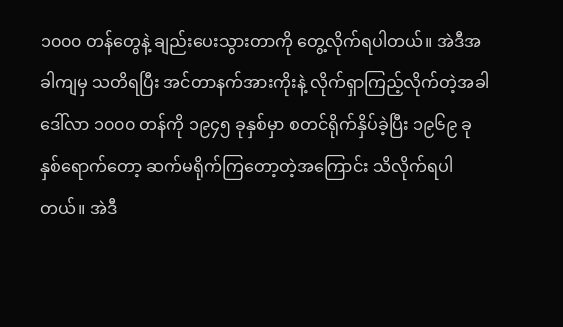၁၀၀၀ တန်တွေနဲ့ ချည်းပေးသွားတာကို တွေ့လိုက်ရပါတယ်။ အဲဒီအခါကျမှ သတိရပြီး အင်တာနက်အားကိုးနဲ့ လိုက်ရှာကြည့်လိုက်တဲ့အခါ ဒေါ်လာ ၁၀၀၀ တန်ကို ၁၉၄၅ ခုနှစ်မှာ စတင်ရိုက်နှိပ်ခဲ့ပြီး ၁၉၆၉ ခုနှစ်ရောက်တော့ ဆက်မရိုက်ကြတော့တဲ့အကြောင်း သိလိုက်ရပါတယ်။ အဲဒီ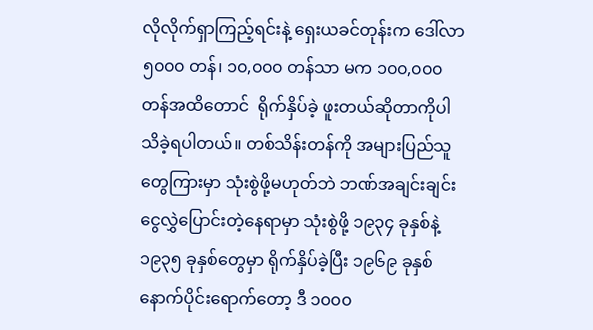လိုလိုက်ရှာကြည့်ရင်းနဲ့ ရှေးယခင်တုန်းက ဒေါ်လာ ၅၀၀၀ တန်၊ ၁၀,၀၀၀ တန်သာ မက ၁၀၀,၀၀၀ တန်အထိတောင်  ရိုက်နှိပ်ခဲ့ ဖူးတယ်ဆိုတာကိုပါ သိခဲ့ရပါတယ်။ တစ်သိန်းတန်ကို အများပြည်သူတွေကြားမှာ သုံးစွဲဖို့မဟုတ်ဘဲ ဘဏ်အချင်းချင်း ငွေလွှဲပြောင်းတဲ့နေရာမှာ သုံးစွဲဖို့ ၁၉၃၄ ခုနှစ်နဲ့ ၁၉၃၅ ခုနှစ်တွေမှာ ရိုက်နှိပ်ခဲ့ပြီး ၁၉၆၉ ခုနှစ် နောက်ပိုင်းရောက်တော့ ဒီ ၁၀၀၀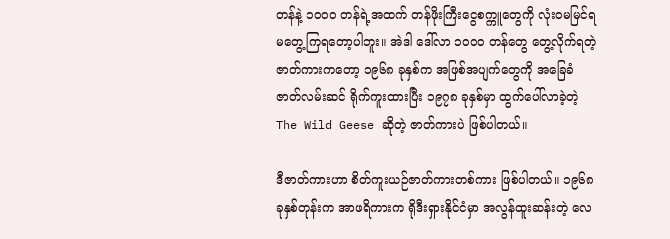တန်နဲ့ ၁၀၀၀ တန်ရဲ့အထက် တန်ဖိုးကြီးငွေစက္ကူတွေကို လုံးဝမမြင်ရ မတွေ့ကြရတော့ပါဘူး။ အဲဒါ ဒေါ်လာ ၁၀၀၀ တန်တွေ တွေ့လိုက်ရတဲ့ ဇာတ်ကားကတော့ ၁၉၆၈ ခုနှစ်က အဖြစ်အပျက်တွေကို အခြေခံဇာတ်လမ်းဆင် ရိုက်ကူးထားပြီး ၁၉၇၈ ခုနှစ်မှာ ထွက်ပေါ်လာခဲ့တဲ့ The Wild Geese ဆိုတဲ့ ဇာတ်ကားပဲ ဖြစ်ပါတယ်။

ဒီဇာတ်ကားဟာ စိတ်ကူးယဉ်ဇာတ်ကားတစ်ကား ဖြစ်ပါတယ်။ ၁၉၆၈ ခုနှစ်တုန်းက အာဖရိကားက ရိုဒီးရှားနိုင်ငံမှာ အလွန်ထူးဆန်းတဲ့ လေ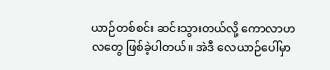ယာဉ်တစ်စင်း ဆင်းသွားတယ်လို့ ကောလာဟလတွေ ဖြစ်ခဲ့ပါတယ်။ အဲဒီ လေယာဉ်ပေါ်မှာ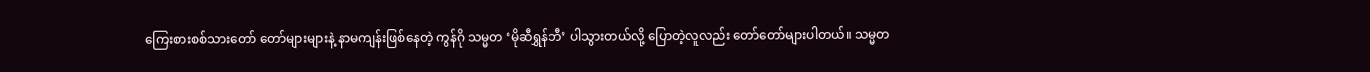ကြေးစားစစ်သားတော် တော်များများနဲ့ နာမကျန်းဖြစ်နေတဲ့ ကွန်ဂို သမ္မတ ‘မိုဆီရွှန်ဘီ’ ပါသွားတယ်လို့ ပြောတဲ့လူလည်း တော်တော်များပါတယ်။ သမ္မတ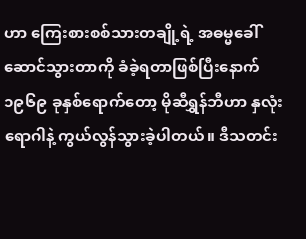ဟာ ကြေးစားစစ်သားတချို့ရဲ့ အဓမ္မခေါ်ဆောင်သွားတာကို ခံခဲ့ရတာဖြစ်ပြီးနောက် ၁၉၆၉ ခုနှစ်ရောက်တော့ မိုဆီရွှန်ဘီဟာ နှလုံးရောဂါနဲ့ ကွယ်လွန်သွားခဲ့ပါတယ်။ ဒီသတင်း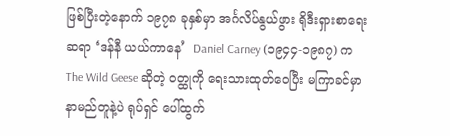ဖြစ်ပြီးတဲ့နောက် ၁၉၇၈ ခုနှစ်မှာ အင်္ဂလိပ်နွယ်ဖွား ရိုဒီးရှားစာရေးဆရာ ‘ဒန်နီ ယယ်ကာနေ’  Daniel Carney (၁၉၄၄-၁၉၈၇) က The Wild Geese ဆိုတဲ့ ဝတ္ထုကို ရေးသားထုတ်ဝေပြီး မကြာခင်မှာ နာမည်တူနဲ့ပဲ ရုပ်ရှင် ပေါ်ထွက်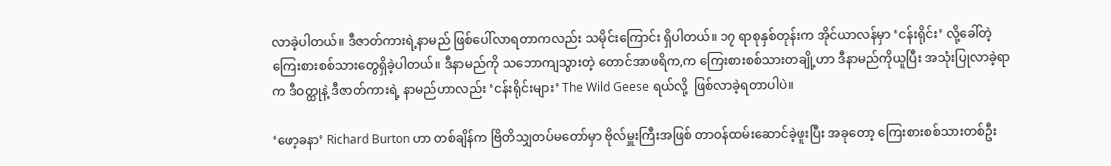လာခဲ့ပါတယ်။ ဒီဇာတ်ကားရဲ့နာမည် ဖြစ်ပေါ်လာရတာကလည်း သမိုင်းကြောင်း ရှိပါတယ်။ ၁၇ ရာစုနှစ်တုန်းက အိုင်ယာလန်မှာ ‘ငန်းရိုင်း’ လို့ခေါ်တဲ့ ကြေးစားစစ်သားတွေရှိခဲ့ပါတယ်။ ဒီနာမည်ကို သဘောကျသွားတဲ့ တောင်အာဖရိက,က ကြေးစားစစ်သားတချို့ဟာ ဒီနာမည်ကိုယူပြီး အသုံးပြုလာခဲ့ရာက ဒီဝတ္ထုနဲ့ ဒီဇာတ်ကားရဲ့ နာမည်ဟာလည်း ‘ငန်းရိုင်းများ’ The Wild Geese ရယ်လို့  ဖြစ်လာခဲ့ရတာပါပဲ။

‘ဖော့ခနာ’ Richard Burton ဟာ တစ်ချိန်က ဗြိတိသျှတပ်မတော်မှာ ဗိုလ်မှူးကြီးအဖြစ် တာဝန်ထမ်းဆောင်ခဲ့ဖူးပြီး အခုတော့ ကြေးစားစစ်သားတစ်ဦး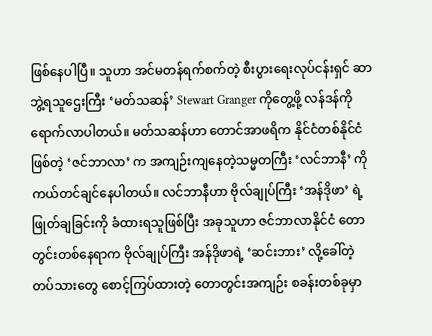ဖြစ်နေပါပြီ။ သူဟာ အင်မတန်ရက်စက်တဲ့ စီးပွားရေးလုပ်ငန်းရှင် ဆာဘွဲ့ရသူဌေးကြီး ‘မတ်သဆန်’ Stewart Granger ကိုတွေ့ဖို့ လန်ဒန်ကို ရောက်လာပါတယ်။ မတ်သဆန်ဟာ တောင်အာဖရိက နိုင်ငံတစ်နိုင်ငံဖြစ်တဲ့ ‘ဇင်ဘာလာ’ က အကျဉ်းကျနေတဲ့သမ္မတကြီး ‘လင်ဘာနီ’ ကို ကယ်တင်ချင်နေပါတယ်။ လင်ဘာနီဟာ ဗိုလ်ချုပ်ကြီး ‘အန်ဒိုဖာ’ ရဲ့ ဖြုတ်ချခြင်းကို ခံထားရသူဖြစ်ပြီး အခုသူဟာ ဇင်ဘာလာနိုင်ငံ တောတွင်းတစ်နေရာက ဗိုလ်ချုပ်ကြီး အန်ဒိုဖာရဲ့ ‘ဆင်းဘား’ လို့ခေါ်တဲ့ တပ်သားတွေ စောင့်ကြပ်ထားတဲ့ တောတွင်းအကျဉ်း စခန်းတစ်ခုမှာ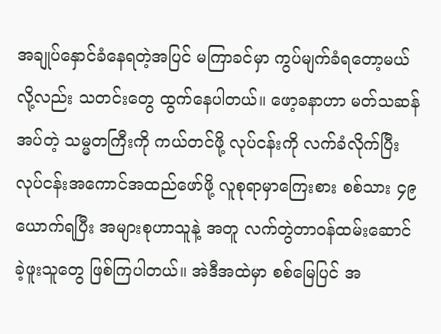အချုပ်နှောင်ခံနေရတဲ့အပြင် မကြာခင်မှာ ကွပ်မျက်ခံရတော့မယ်လို့လည်း သတင်းတွေ ထွက်နေပါတယ်။ ဖော့ခနာဟာ မတ်သဆန်အပ်တဲ့ သမ္မတကြီးကို ကယ်တင်ဖို့ လုပ်ငန်းကို လက်ခံလိုက်ပြီး လုပ်ငန်းအကောင်အထည်ဖော်ဖို့ လူစုရာမှာကြေးစား စစ်သား ၄၉ ယောက်ရပြီး အများစုဟာသူနဲ့ အတူ လက်တွဲတာဝန်ထမ်းဆောင်ခဲ့ဖူးသူတွေ ဖြစ်ကြပါတယ်။ အဲဒီအထဲမှာ စစ်မြေပြင် အ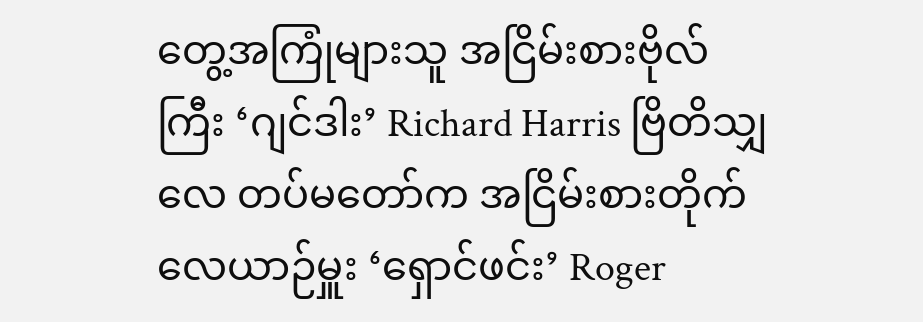တွေ့အကြုံများသူ အငြိမ်းစားဗိုလ်ကြီး ‘ဂျင်ဒါး’ Richard Harris ဗြိတိသျှလေ တပ်မတော်က အငြိမ်းစားတိုက်လေယာဉ်မှူး ‘ရှောင်ဖင်း’ Roger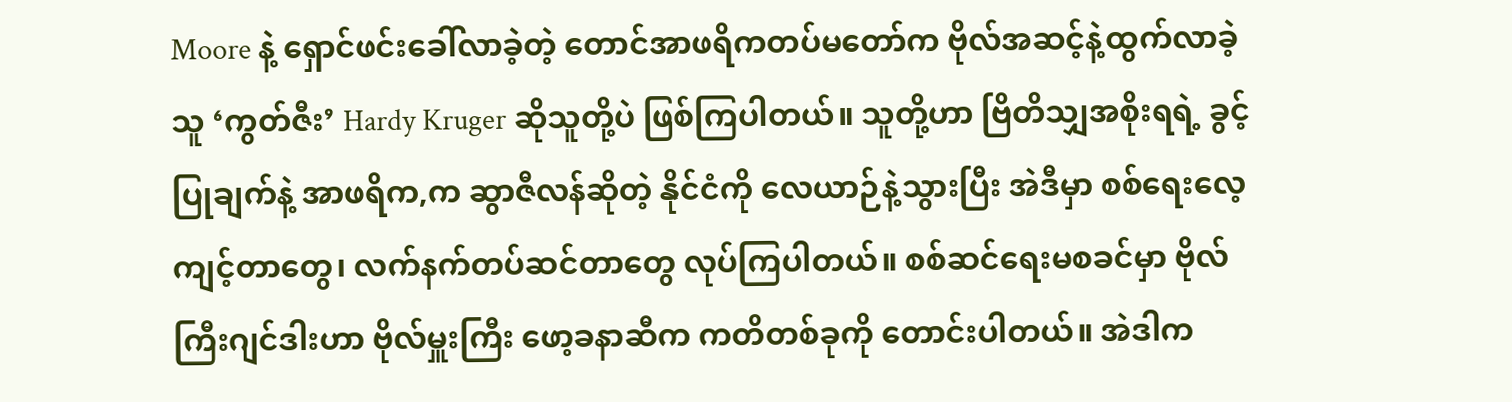Moore နဲ့ ရှောင်ဖင်းခေါ်လာခဲ့တဲ့ တောင်အာဖရိကတပ်မတော်က ဗိုလ်အဆင့်နဲ့ထွက်လာခဲ့သူ ‘ကွတ်ဇီး’ Hardy Kruger ဆိုသူတို့ပဲ ဖြစ်ကြပါတယ်။ သူတို့ဟာ ဗြိတိသျှအစိုးရရဲ့ ခွင့်ပြုချက်နဲ့ အာဖရိက,က ဆွာဇီလန်ဆိုတဲ့ နိုင်ငံကို လေယာဉ်နဲ့သွားပြီး အဲဒီမှာ စစ်ရေးလေ့ကျင့်တာတွေ၊ လက်နက်တပ်ဆင်တာတွေ လုပ်ကြပါတယ်။ စစ်ဆင်ရေးမစခင်မှာ ဗိုလ်ကြီးဂျင်ဒါးဟာ ဗိုလ်မှူးကြီး ဖော့ခနာဆီက ကတိတစ်ခုကို တောင်းပါတယ်။ အဲဒါက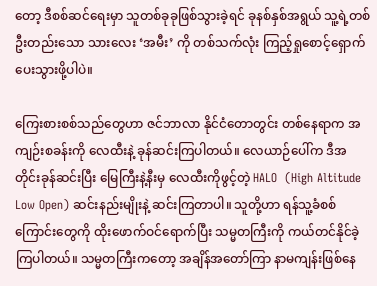တော့ ဒီစစ်ဆင်ရေးမှာ သူတစ်ခုခုဖြစ်သွားခဲ့ရင် ခုနစ်နှစ်အရွယ် သူ့ရဲ့တစ်ဦးတည်းသော သားလေး ‘အမီး’ ကို တစ်သက်လုံး ကြည့်ရှုစောင့်ရှောက်ပေးသွားဖို့ပါပဲ။

ကြေးစားစစ်သည်တွေဟာ ဇင်ဘာလာ နိုင်ငံတောတွင်း တစ်နေရာက အကျဉ်းစခန်းကို လေထီးနဲ့ ခုန်ဆင်းကြပါတယ်။ လေယာဉ်ပေါ်က ဒီအတိုင်းခုန်ဆင်းပြီး မြေကြီးနဲ့နီးမှ လေထီးကိုဖွင့်တဲ့ HALO  (High Altitude Low Open) ဆင်းနည်းမျိုးနဲ့ ဆင်းကြတာပါ။ သူတို့ဟာ ရန်သူ့ခံစစ်ကြောင်းတွေကို ထိုးဖောက်ဝင်ရောက်ပြီး သမ္မတကြီးကို ကယ်တင်နိုင်ခဲ့ကြပါတယ်။ သမ္မတကြီးကတော့ အချိန်အတော်ကြာ နာမကျန်းဖြစ်နေ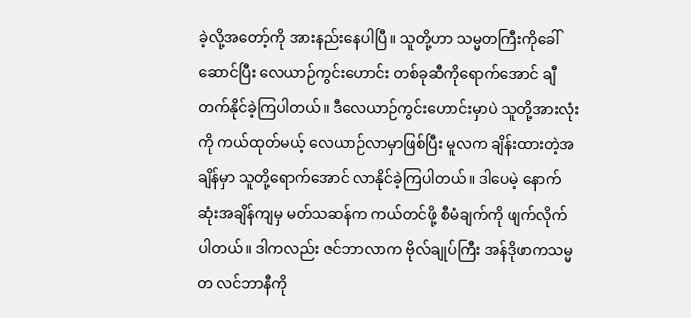ခဲ့လို့အတော့်ကို အားနည်းနေပါပြီ။ သူတို့ဟာ သမ္မတကြီးကိုခေါ်ဆောင်ပြီး လေယာဉ်ကွင်းဟောင်း တစ်ခုဆီကိုရောက်အောင် ချီတက်နိုင်ခဲ့ကြပါတယ်။ ဒီလေယာဉ်ကွင်းဟောင်းမှာပဲ သူတို့အားလုံးကို ကယ်ထုတ်မယ့် လေယာဉ်လာမှာဖြစ်ပြီး မူလက ချိန်းထားတဲ့အချိန်မှာ သူတို့ရောက်အောင် လာနိုင်ခဲ့ကြပါတယ်။ ဒါပေမဲ့ နောက်ဆုံးအချိန်ကျမှ မတ်သဆန်က ကယ်တင်ဖို့ စီမံချက်ကို ဖျက်လိုက်ပါတယ်။ ဒါကလည်း ဇင်ဘာလာက ဗိုလ်ချုပ်ကြီး အန်ဒိုဖာကသမ္မတ လင်ဘာနီကို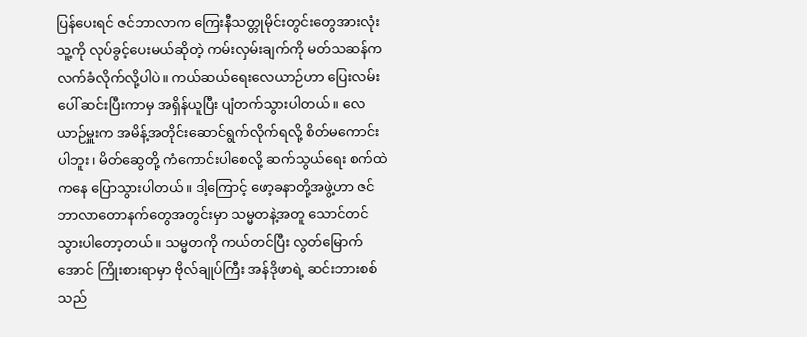ပြန်ပေးရင် ဇင်ဘာလာက ကြေးနီသတ္တုမိုင်းတွင်းတွေအားလုံး သူ့ကို လုပ်ခွင့်ပေးမယ်ဆိုတဲ့ ကမ်းလှမ်းချက်ကို မတ်သဆန်က လက်ခံလိုက်လို့ပါပဲ။ ကယ်ဆယ်ရေးလေယာဉ်ဟာ ပြေးလမ်းပေါ် ဆင်းပြီးကာမှ အရှိန်ယူပြီး ပျံတက်သွားပါတယ်။ လေယာဉ်မှူးက အမိန့်အတိုင်းဆောင်ရွက်လိုက်ရလို့ စိတ်မကောင်းပါဘူး၊ မိတ်ဆွေတို့ ကံကောင်းပါစေလို့ ဆက်သွယ်ရေး စက်ထဲကနေ ပြောသွားပါတယ်။ ဒါ့ကြောင့် ဖော့ခနာတို့အဖွဲ့ဟာ ဇင်ဘာလာတောနက်တွေအတွင်းမှာ သမ္မတနဲ့အတူ သောင်တင်သွားပါတော့တယ်။ သမ္မတကို ကယ်တင်ပြီး လွတ်မြောက်အောင် ကြိုးစားရာမှာ ဗိုလ်ချုပ်ကြီး အန်ဒိုဖာရဲ့ ဆင်းဘားစစ်သည်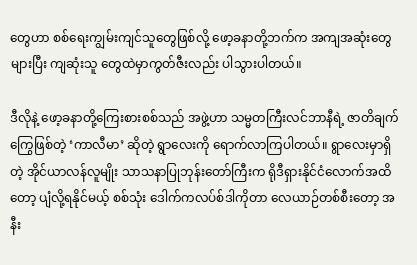တွေဟာ စစ်ရေးကျွမ်းကျင်သူတွေဖြစ်လို့ ဖော့ခနာတို့ဘက်က အကျအဆုံးတွေများပြီး ကျဆုံးသူ တွေထဲမှာကွတ်ဇီးလည်း ပါသွားပါတယ်။

ဒီလိုနဲ့ ဖော့ခနာတို့ကြေးစားစစ်သည် အဖွဲ့ဟာ သမ္မတကြီးလင်ဘာနီရဲ့ ဇာတိချက် ကြွေဖြစ်တဲ့ ‘ကာလီမာ’ ဆိုတဲ့ ရွာလေးကို ရောက်လာကြပါတယ်။ ရွာလေးမှာရှိတဲ့ အိုင်ယာလန်လူမျိုး သာသနာပြုဘုန်းတော်ကြီးက ရိုဒီရှားနိုင်ငံလောက်အထိတော့ ပျံလို့ရနိုင်မယ့် စစ်သုံး ဒေါက်ကလပ်စ်ဒါကိုတာ လေယာဉ်တစ်စီးတော့ အနီး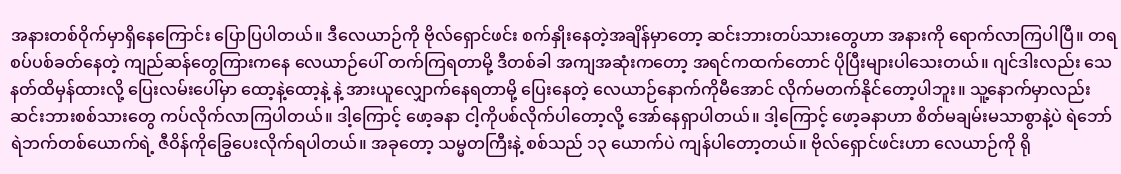အနားတစ်ဝိုက်မှာရှိနေကြောင်း ပြောပြပါတယ်။ ဒီလေယာဉ်ကို ဗိုလ်ရှောင်ဖင်း စက်နှိုးနေတဲ့အချိန်မှာတော့ ဆင်းဘားတပ်သားတွေဟာ အနားကို ရောက်လာကြပါပြီ။ တရစပ်ပစ်ခတ်နေတဲ့ ကျည်ဆန်တွေကြားကနေ လေယာဉ်ပေါ် တက်ကြရတာမို့ ဒီတစ်ခါ အကျအဆုံးကတော့ အရင်ကထက်တောင် ပိုပြီးများပါသေးတယ်။ ဂျင်ဒါးလည်း သေနတ်ထိမှန်ထားလို့ ပြေးလမ်းပေါ်မှာ ထော့နဲ့ထော့နဲ့ နဲ့ အားယူလျှောက်နေရတာမို့ ပြေးနေတဲ့ လေယာဉ်နောက်ကိုမီအောင် လိုက်မတက်နိုင်တော့ပါဘူး။ သူ့နောက်မှာလည်း ဆင်းဘားစစ်သားတွေ ကပ်လိုက်လာကြပါတယ်။ ဒါ့ကြောင့် ဖော့ခနာ ငါ့ကိုပစ်လိုက်ပါတော့လို့ အော်နေရှာပါတယ်။ ဒါ့ကြောင့် ဖော့ခနာဟာ စိတ်မချမ်းမသာစွာနဲ့ပဲ ရဲဘော်ရဲဘက်တစ်ယောက်ရဲ့ ဇီဝိန်ကိုခြွေပေးလိုက်ရပါတယ်။ အခုတော့ သမ္မတကြီးနဲ့ စစ်သည် ၁၃ ယောက်ပဲ ကျန်ပါတော့တယ်။ ဗိုလ်ရှောင်ဖင်းဟာ လေယာဉ်ကို ရို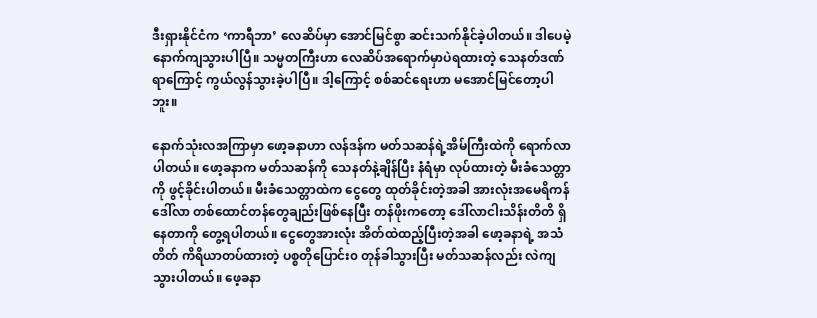ဒီးရှားနိုင်ငံက ‘ကာရီဘာ’ လေဆိပ်မှာ အောင်မြင်စွာ ဆင်းသက်နိုင်ခဲ့ပါတယ်။ ဒါပေမဲ့ နောက်ကျသွားပါပြီ။ သမ္မတကြီးဟာ လေဆိပ်အရောက်မှာပဲရထားတဲ့ သေနတ်ဒဏ်ရာကြောင့် ကွယ်လွန်သွားခဲ့ပါပြီ။ ဒါ့ကြောင့် စစ်ဆင်ရေးဟာ မအောင်မြင်တော့ပါဘူး။

နောက်သုံးလအကြာမှာ ဖော့ခနာဟာ လန်ဒန်က မတ်သဆန်ရဲ့အိမ်ကြီးထဲကို ရောက်လာပါတယ်။ ဖော့ခနာက မတ်သဆန်ကို သေနတ်နဲ့ချိန်ပြီး နံရံမှာ လုပ်ထားတဲ့ မီးခံသေတ္တာကို ဖွင့်ခိုင်းပါတယ်။ မီးခံသေတ္တာထဲက ငွေတွေ ထုတ်ခိုင်းတဲ့အခါ အားလုံးအမေရိကန်ဒေါ်လာ တစ်ထောင်တန်တွေချည်းဖြစ်နေပြီး တန်ဖိုးကတော့ ဒေါ်လာငါးသိန်းတိတိ ရှိနေတာကို တွေ့ရပါတယ်။ ငွေတွေအားလုံး အိတ်ထဲထည့်ပြီးတဲ့အခါ ဖော့ခနာရဲ့ အသံတိတ် ကိရိယာတပ်ထားတဲ့ ပစ္စတိုပြောင်း၀ တုန်ခါသွားပြီး မတ်သဆန်လည်း လဲကျသွားပါတယ်။ ဖေ့ခနာ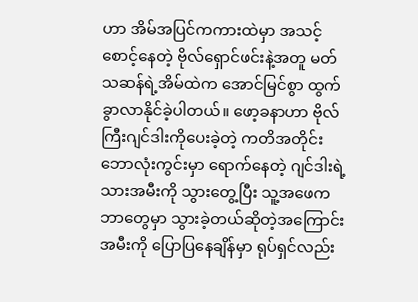ဟာ အိမ်အပြင်ကကားထဲမှာ အသင့်စောင့်နေတဲ့ ဗိုလ်ရှောင်ဖင်းနဲ့အတူ မတ်သဆန်ရဲ့အိမ်ထဲက အောင်မြင်စွာ ထွက်ခွာလာနိုင်ခဲ့ပါတယ်။ ဖော့ခနာဟာ ဗိုလ်ကြီးဂျင်ဒါးကိုပေးခဲ့တဲ့ ကတိအတိုင်း ဘောလုံးကွင်းမှာ ရောက်နေတဲ့ ဂျင်ဒါးရဲ့ သားအမီးကို သွားတွေ့ပြီး သူ့အဖေက ဘာတွေမှာ သွားခဲ့တယ်ဆိုတဲ့အကြောင်း အမီးကို ပြောပြနေချိန်မှာ ရုပ်ရှင်လည်း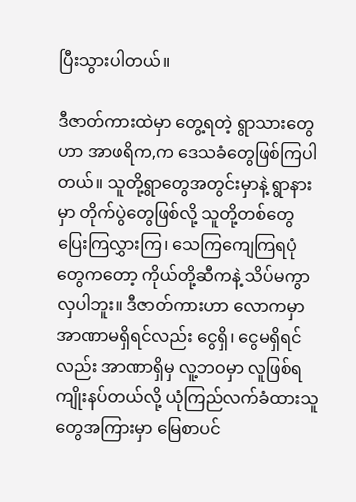ပြီးသွားပါတယ်။

ဒီဇာတ်ကားထဲမှာ တွေ့ရတဲ့ ရွာသားတွေဟာ အာဖရိက,က ဒေသခံတွေဖြစ်ကြပါတယ်။ သူတို့ရွာတွေအတွင်းမှာနဲ့ ရွာနားမှာ တိုက်ပွဲတွေဖြစ်လို့ သူတို့တစ်တွေ ပြေးကြလွှားကြ၊ သေကြကျေကြရပုံတွေကတော့ ကိုယ်တို့ဆီကနဲ့ သိပ်မကွာလှပါဘူး။ ဒီဇာတ်ကားဟာ လောကမှာ အာဏာမရှိရင်လည်း ငွေရှိ၊ ငွေမရှိရင်လည်း အာဏာရှိမှ လူ့ဘဝမှာ လူဖြစ်ရကျိုးနပ်တယ်လို့ ယုံကြည်လက်ခံထားသူတွေအကြားမှာ မြေစာပင်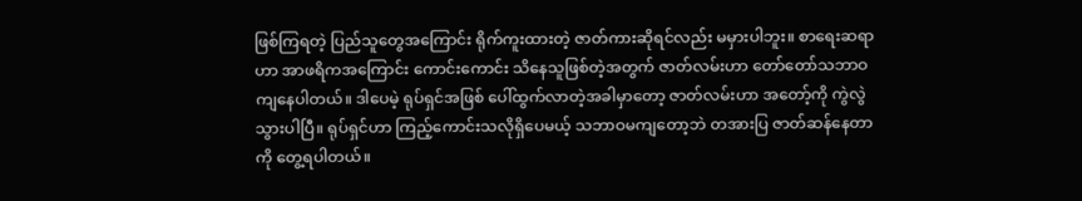ဖြစ်ကြရတဲ့ ပြည်သူတွေအကြောင်း ရိုက်ကူးထားတဲ့ ဇာတ်ကားဆိုရင်လည်း မမှားပါဘူး။ စာရေးဆရာဟာ အာဖရိကအကြောင်း ကောင်းကောင်း သိနေသူဖြစ်တဲ့အတွက် ဇာတ်လမ်းဟာ တော်တော်သဘာဝကျနေပါတယ်။ ဒါပေမဲ့ ရုပ်ရှင်အဖြစ် ပေါ်ထွက်လာတဲ့အခါမှာတော့ ဇာတ်လမ်းဟာ အတော့်ကို ကွဲလွဲသွားပါပြီ။ ရုပ်ရှင်ဟာ ကြည့်ကောင်းသလိုရှိပေမယ့် သဘာဝမကျတော့ဘဲ တအားပြ ဇာတ်ဆန်နေတာကို တွေ့ရပါတယ်။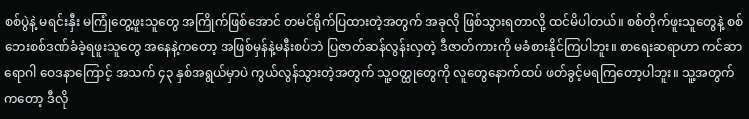စစ်ပွဲနဲ့ မရင်းနှီး မကြုံတွေ့ဖူးသူတွေ အကြိုက်ဖြစ်အောင် တမင်ရိုက်ပြထားတဲ့အတွက် အခုလို ဖြစ်သွားရတာလို့ ထင်မိပါတယ်။ စစ်တိုက်ဖူးသူတွေနဲ့ စစ်ဘေးစစ်ဒဏ်ခံခဲ့ရဖူးသူတွေ အနေနဲ့ကတော့ အဖြစ်မှန်နဲ့မနီးစပ်ဘဲ ပြဇာတ်ဆန်လွန်းလှတဲ့ ဒီဇာတ်ကားကို မခံစားနိုင်ကြပါဘူး။ စာရေးဆရာဟာ ကင်ဆာရောဂါ ဝေဒနာကြောင့် အသက် ၄၃ နှစ်အရွယ်မှာပဲ ကွယ်လွန်သွားတဲ့အတွက် သူ့ဝတ္ထုတွေကို လူတွေနောက်ထပ် ဖတ်ခွင့်မရကြတော့ပါဘူး။ သူ့အတွက်ကတော့ ဒီလို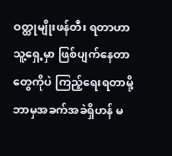ဝတ္ထုမျိုးဖန်တီး ရတာဟာသူ့ရှေ့မှာ ဖြစ်ပျက်နေတာတွေကိုပဲ ကြည့်ရေးရတာမို့ ဘာမှအခက်အခဲရှိဟန် မ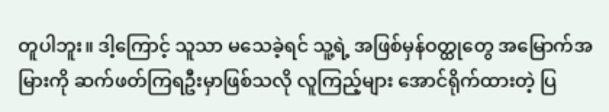တူပါဘူး။ ဒါ့ကြောင့် သူသာ မသေခဲ့ရင် သူ့ရဲ့ အဖြစ်မှန်ဝတ္ထုတွေ အမြောက်အမြားကို ဆက်ဖတ်ကြရဦးမှာဖြစ်သလို လူကြည့်များ အောင်ရိုက်ထားတဲ့ ပြ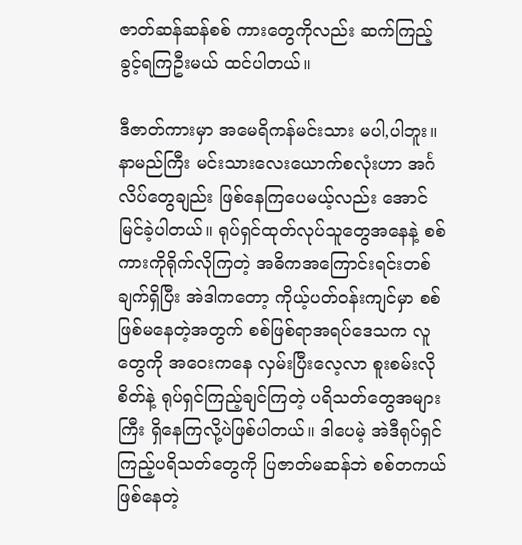ဇာတ်ဆန်ဆန်စစ် ကားတွေကိုလည်း ဆက်ကြည့်ခွင့်ရကြဦးမယ် ထင်ပါတယ်။

ဒီဇာတ်ကားမှာ အမေရိကန်မင်းသား မပါ,ပါဘူး။ နာမည်ကြီး မင်းသားလေးယောက်စလုံးဟာ အင်္ဂလိပ်တွေချည်း ဖြစ်နေကြပေမယ့်လည်း အောင်မြင်ခဲ့ပါတယ်။ ရုပ်ရှင်ထုတ်လုပ်သူတွေအနေနဲ့ စစ်ကားကိုရိုက်လိုကြတဲ့ အဓိကအကြောင်းရင်းတစ်ချက်ရှိပြီး အဲဒါကတော့ ကိုယ့်ပတ်ဝန်းကျင်မှာ စစ်ဖြစ်မနေတဲ့အတွက် စစ်ဖြစ်ရာအရပ်ဒေသက လူတွေကို အဝေးကနေ လှမ်းပြီးလေ့လာ စူးစမ်းလိုစိတ်နဲ့ ရုပ်ရှင်ကြည့်ချင်ကြတဲ့ ပရိသတ်တွေအများကြီး ရှိနေကြလို့ပဲဖြစ်ပါတယ်။ ဒါပေမဲ့ အဲဒီရုပ်ရှင်ကြည့်ပရိသတ်တွေကို ပြဇာတ်မဆန်ဘဲ စစ်တကယ်ဖြစ်နေတဲ့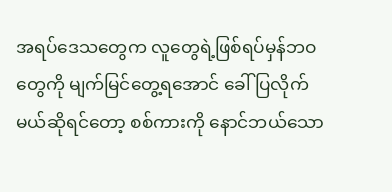အရပ်ဒေသတွေက လူတွေရဲ့ဖြစ်ရပ်မှန်ဘဝတွေကို မျက်မြင်တွေ့ရအောင် ခေါ်ပြလိုက်မယ်ဆိုရင်တော့ စစ်ကားကို နောင်ဘယ်သော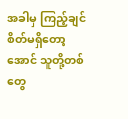အခါမှ ကြည့်ချင်စိတ်မရှိတော့အောင် သူတို့တစ်တွေ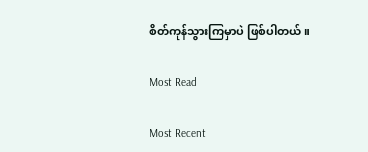စိတ်ကုန်သွားကြမှာပဲ ဖြစ်ပါတယ်။

Most Read

Most Recent